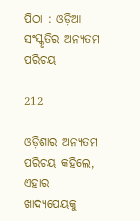ପିଠା : ଓଡ଼ିଆ ସଂସ୍କୃତିର ଅନ୍ୟତମ ପରିଚୟ

212

ଓଡ଼ିଶାର ଅନ୍ୟତମ ପରିଚୟ କହିଲେ, ଏହାର ଖାଦ୍ୟପେୟକୁ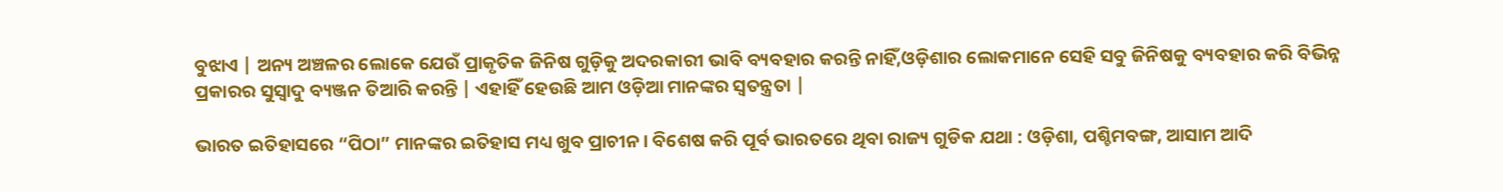ବୁଝାଏ | ଅନ୍ୟ ଅଞ୍ଚଳର ଲୋକେ ଯେଉଁ ପ୍ରାକୃତିକ ଜିନିଷ ଗୁଡ଼ିକୁ ଅଦରକାରୀ ଭାବି ବ୍ୟବହାର କରନ୍ତି ନାହିଁ,ଓଡ଼ିଶାର ଲୋକମାନେ ସେହି ସବୁ ଜିନିଷକୁ ବ୍ୟବହାର କରି ବିଭିନ୍ନ ପ୍ରକାରର ସୁସ୍ୱାଦୁ ବ୍ୟଞ୍ଜନ ତିଆରି କରନ୍ତି | ଏହାହିଁ ହେଉଛି ଆମ ଓଡ଼ିଆ ମାନଙ୍କର ସ୍ୱତନ୍ତ୍ରତା |

ଭାରତ ଇତିହାସରେ “ପିଠା” ମାନଙ୍କର ଇତିହାସ ମଧ୍ୟ ଖୁବ ପ୍ରାଚୀନ। ବିଶେଷ କରି ପୂର୍ବ ଭାରତରେ ଥିବା ରାଜ୍ୟ ଗୁଡିକ ଯଥା : ଓଡ଼ିଶା, ପଶ୍ଚିମବଙ୍ଗ, ଆସାମ ଆଦି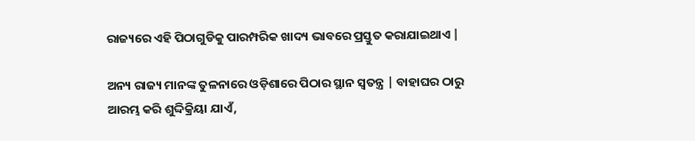ରାଜ୍ୟରେ ଏହି ପିଠାଗୁଡିକୁ ପାରମ୍ପରିକ ଖାଦ୍ୟ ଭାବରେ ପ୍ରସ୍ତୁତ କରାଯାଇଥାଏ |

ଅନ୍ୟ ରାଜ୍ୟ ମାନଙ୍କ ତୁଳନାରେ ଓଡ଼ିଶାରେ ପିଠାର ସ୍ଥାନ ସ୍ୱତନ୍ତ୍ର | ବାହାଘର ଠାରୁ ଆରମ୍ଭ କରି ଶୁଦ୍ଦିକ୍ରିୟା ଯାଏଁ,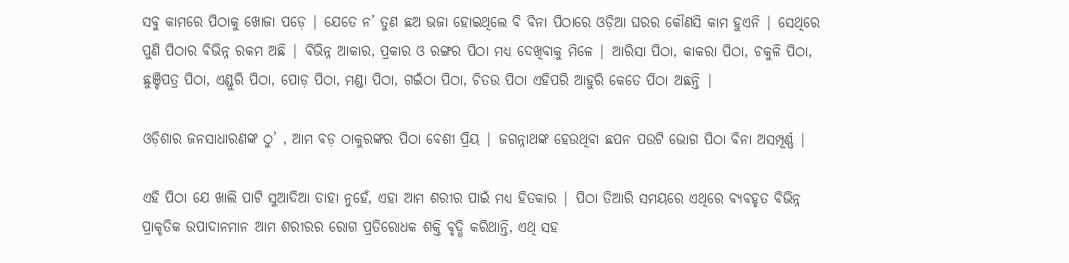ସବୁ କାମରେ ପିଠାକୁ ଖୋଜା ପଡ଼େ | ଯେତେ ନ’ ତୁଣ ଛଅ ଭଜା ହୋଇଥିଲେ ବି ବିନା ପିଠାରେ ଓଡ଼ିଆ ଘରର କୌଣସି କାମ ହୁଏନି | ସେଥିରେ ପୁଣି ପିଠାର ବିଭିନ୍ନ ରକମ ଅଛି | ବିଭିନ୍ନ ଆକାର, ପ୍ରକାର ଓ ରଙ୍ଗର ପିଠା ମଧ୍ୟ ଦେଖିବାକୁ ମିଳେ | ଆରିସା ପିଠା, କାକରା ପିଠା, ଚକୁଳି ପିଠା, ଛୁଞ୍ଚିପତ୍ର ପିଠା, ଏଣ୍ଡୁରି ପିଠା, ପୋଡ଼ ପିଠା, ମଣ୍ଡା ପିଠା, ଗଇଁଠା ପିଠା, ଚିତଉ ପିଠା ଏହିପରି ଆହୁରି କେତେ ପିଠା ଅଛନ୍ତି |

ଓଡ଼ିଶାର ଜନସାଧାରଣଙ୍କ ଠୁ’ , ଆମ ବଡ଼ ଠାକୁରଙ୍କର ପିଠା ବେଶୀ ପ୍ରିୟ | ଜଗନ୍ନାଥଙ୍କ ହେଉଥିବା ଛପନ ପଉଟି ଭୋଗ ପିଠା ବିନା ଅସମ୍ପୂର୍ଣ୍ଣ |

ଏହି ପିଠା ଯେ ଖାଲି ପାଟି ସୁଆଦିଆ ତାହା ନୁହେଁ, ଏହା ଆମ ଶରୀର ପାଇଁ ମଧ୍ୟ ହିତକାର | ପିଠା ତିଆରି ସମୟରେ ଏଥିରେ ବ୍ୟବହୃତ ବିଭିନ୍ନ ପ୍ରାକୃତିକ ଉପାଦାନମାନ ଆମ ଶରୀରର ରୋଗ ପ୍ରତିରୋଧକ ଶକ୍ତି ବୃଦ୍ଧି କରିଥାନ୍ତି, ଏଥି ସହ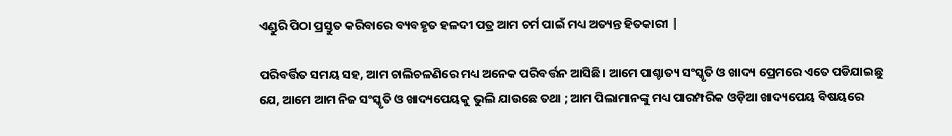ଏଣ୍ଡୁରି ପିଠା ପ୍ରସ୍ତୁତ କରିବାରେ ବ୍ୟବହୃତ ହଳଦୀ ପତ୍ର ଆମ ଚର୍ମ ପାଇଁ ମଧ୍ୟ ଅତ୍ୟନ୍ତ ହିତକାରୀ |

ପରିବର୍ତ୍ତିତ ସମୟ ସହ, ଆମ ଚାଲିଚଳଣିରେ ମଧ୍ୟ ଅନେକ ପରିବର୍ତ୍ତନ ଆସିଛି। ଆମେ ପାଶ୍ଚାତ୍ୟ ସଂସ୍କୃତି ଓ ଖାଦ୍ୟ ପ୍ରେମରେ ଏତେ ପଡିଯାଇଛୁ ଯେ, ଆମେ ଆମ ନିଜ ସଂସ୍କୃତି ଓ ଖାଦ୍ୟପେୟକୁ ଭୁଲି ଯାଉଛେ ତଥା ; ଆମ ପିଲାମାନଙ୍କୁ ମଧ୍ୟ ପାରମ୍ପରିକ ଓଡ଼ିଆ ଖାଦ୍ୟପେୟ ବିଷୟରେ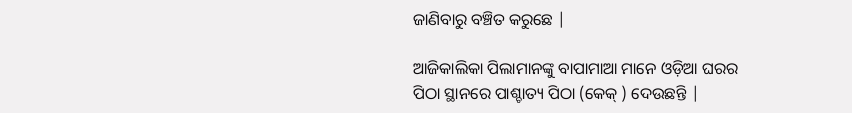ଜାଣିବାରୁ ବଞ୍ଚିତ କରୁଛେ |

ଆଜିକାଲିକା ପିଲାମାନଙ୍କୁ ବାପାମାଆ ମାନେ ଓଡ଼ିଆ ଘରର ପିଠା ସ୍ଥାନରେ ପାଶ୍ଚାତ୍ୟ ପିଠା (କେକ୍ ) ଦେଉଛନ୍ତି |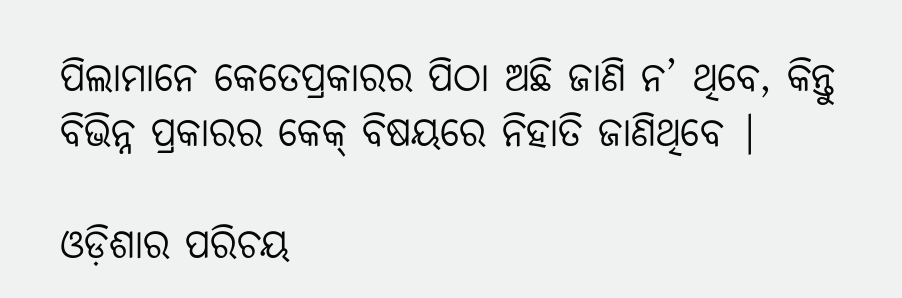ପିଲାମାନେ କେତେପ୍ରକାରର ପିଠା ଅଛି ଜାଣି ନ’ ଥିବେ, କିନ୍ତୁ ବିଭିନ୍ନ ପ୍ରକାରର କେକ୍ ବିଷୟରେ ନିହାତି ଜାଣିଥିବେ |

ଓଡ଼ିଶାର ପରିଚୟ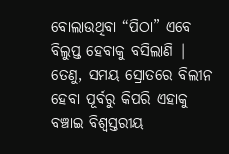ବୋଲାଉଥିବା “ପିଠା” ଏବେ ବିଲୁପ୍ତ ହେବାକୁ ବସିଲାଣି | ତେଣୁ, ସମୟ ସ୍ରୋତରେ ବିଲୀନ ହେବା ପୂର୍ବରୁ କିପରି ଏହାକୁ ବଞ୍ଚାଇ ବିଶ୍ୱସ୍ତରୀୟ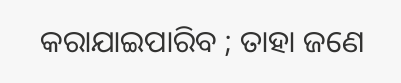କରାଯାଇପାରିବ ; ତାହା ଜଣେ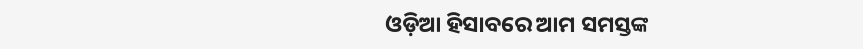ଓଡ଼ିଆ ହିସାବରେ ଆମ ସମସ୍ତଙ୍କ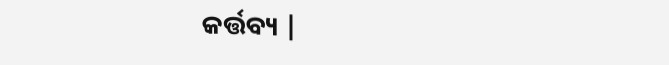କର୍ତ୍ତବ୍ୟ |